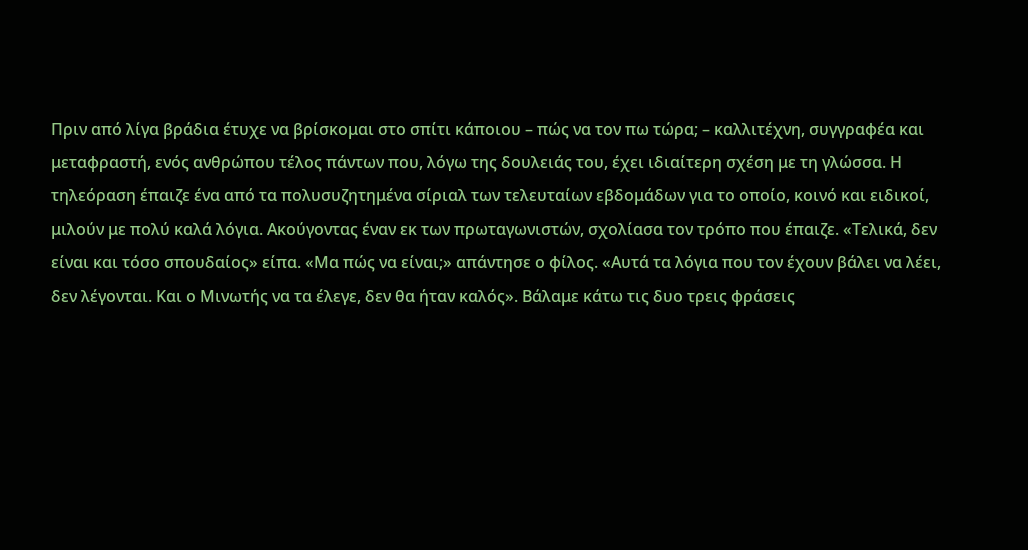Πριν από λίγα βράδια έτυχε να βρίσκομαι στο σπίτι κάποιου – πώς να τον πω τώρα; – καλλιτέχνη, συγγραφέα και μεταφραστή, ενός ανθρώπου τέλος πάντων που, λόγω της δουλειάς του, έχει ιδιαίτερη σχέση με τη γλώσσα. Η τηλεόραση έπαιζε ένα από τα πολυσυζητημένα σίριαλ των τελευταίων εβδομάδων για το οποίο, κοινό και ειδικοί, μιλούν με πολύ καλά λόγια. Ακούγοντας έναν εκ των πρωταγωνιστών, σχολίασα τον τρόπο που έπαιζε. «Τελικά, δεν είναι και τόσο σπουδαίος» είπα. «Μα πώς να είναι;» απάντησε ο φίλος. «Αυτά τα λόγια που τον έχουν βάλει να λέει, δεν λέγονται. Και ο Μινωτής να τα έλεγε, δεν θα ήταν καλός». Βάλαμε κάτω τις δυο τρεις φράσεις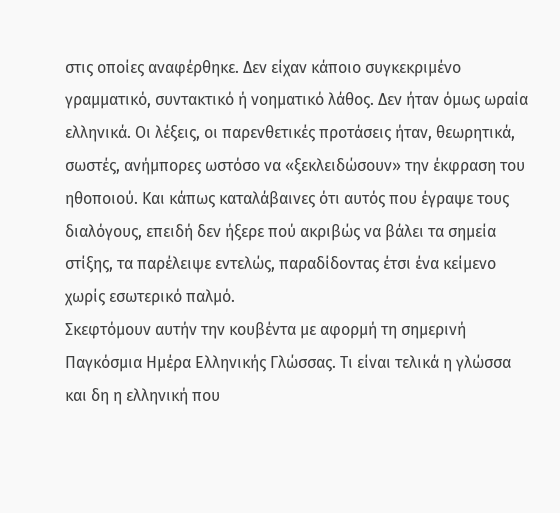στις οποίες αναφέρθηκε. Δεν είχαν κάποιο συγκεκριμένο γραμματικό, συντακτικό ή νοηματικό λάθος. Δεν ήταν όμως ωραία ελληνικά. Οι λέξεις, οι παρενθετικές προτάσεις ήταν, θεωρητικά, σωστές, ανήμπορες ωστόσο να «ξεκλειδώσουν» την έκφραση του ηθοποιού. Και κάπως καταλάβαινες ότι αυτός που έγραψε τους διαλόγους, επειδή δεν ήξερε πού ακριβώς να βάλει τα σημεία στίξης, τα παρέλειψε εντελώς, παραδίδοντας έτσι ένα κείμενο χωρίς εσωτερικό παλμό.
Σκεφτόμουν αυτήν την κουβέντα με αφορμή τη σημερινή Παγκόσμια Ημέρα Ελληνικής Γλώσσας. Τι είναι τελικά η γλώσσα και δη η ελληνική που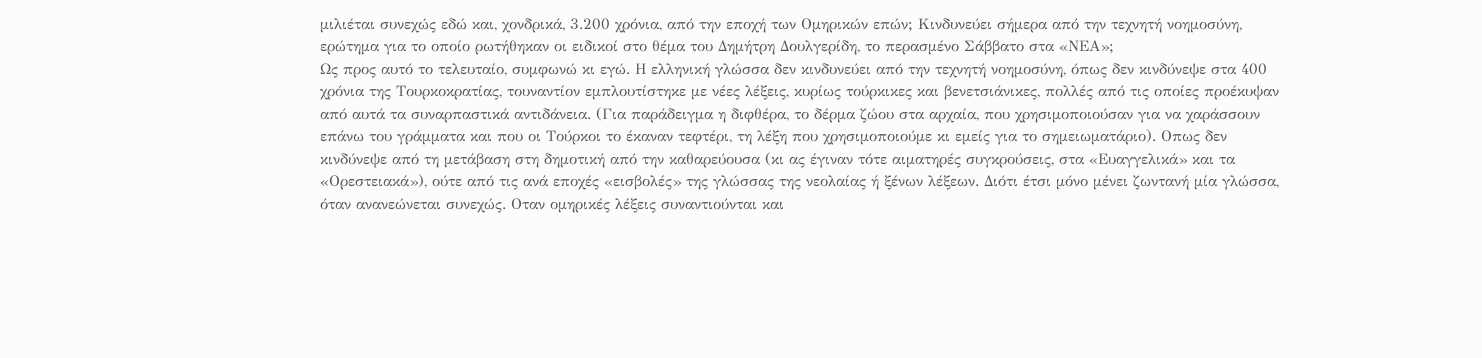μιλιέται συνεχώς εδώ και, χονδρικά, 3.200 χρόνια, από την εποχή των Ομηρικών επών; Κινδυνεύει σήμερα από την τεχνητή νοημοσύνη, ερώτημα για το οποίο ρωτήθηκαν οι ειδικοί στο θέμα του Δημήτρη Δουλγερίδη, το περασμένο Σάββατο στα «ΝΕΑ»;
Ως προς αυτό το τελευταίο, συμφωνώ κι εγώ. Η ελληνική γλώσσα δεν κινδυνεύει από την τεχνητή νοημοσύνη, όπως δεν κινδύνεψε στα 400 χρόνια της Τουρκοκρατίας, τουναντίον εμπλουτίστηκε με νέες λέξεις, κυρίως τούρκικες και βενετσιάνικες, πολλές από τις οποίες προέκυψαν από αυτά τα συναρπαστικά αντιδάνεια. (Για παράδειγμα η διφθέρα, το δέρμα ζώου στα αρχαία, που χρησιμοποιούσαν για να χαράσσουν επάνω του γράμματα και που οι Τούρκοι το έκαναν τεφτέρι, τη λέξη που χρησιμοποιούμε κι εμείς για το σημειωματάριο). Οπως δεν κινδύνεψε από τη μετάβαση στη δημοτική από την καθαρεύουσα (κι ας έγιναν τότε αιματηρές συγκρούσεις, στα «Ευαγγελικά» και τα «Ορεστειακά»), ούτε από τις ανά εποχές «εισβολές» της γλώσσας της νεολαίας ή ξένων λέξεων. Διότι έτσι μόνο μένει ζωντανή μία γλώσσα, όταν ανανεώνεται συνεχώς. Οταν ομηρικές λέξεις συναντιούνται και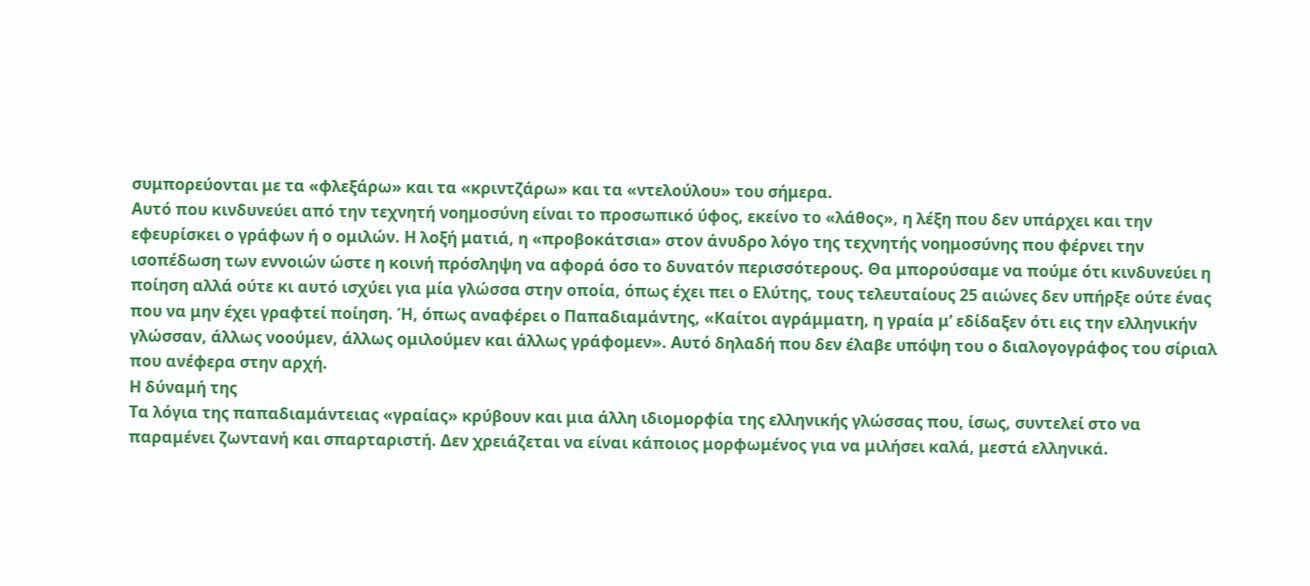συμπορεύονται με τα «φλεξάρω» και τα «κριντζάρω» και τα «ντελούλου» του σήμερα.
Αυτό που κινδυνεύει από την τεχνητή νοημοσύνη είναι το προσωπικό ύφος, εκείνο το «λάθος», η λέξη που δεν υπάρχει και την εφευρίσκει ο γράφων ή ο ομιλών. Η λοξή ματιά, η «προβοκάτσια» στον άνυδρο λόγο της τεχνητής νοημοσύνης που φέρνει την ισοπέδωση των εννοιών ώστε η κοινή πρόσληψη να αφορά όσο το δυνατόν περισσότερους. Θα μπορούσαμε να πούμε ότι κινδυνεύει η ποίηση αλλά ούτε κι αυτό ισχύει για μία γλώσσα στην οποία, όπως έχει πει ο Ελύτης, τους τελευταίους 25 αιώνες δεν υπήρξε ούτε ένας που να μην έχει γραφτεί ποίηση. Ή, όπως αναφέρει ο Παπαδιαμάντης, «Καίτοι αγράμματη, η γραία μ’ εδίδαξεν ότι εις την ελληνικήν γλώσσαν, άλλως νοούμεν, άλλως ομιλούμεν και άλλως γράφομεν». Αυτό δηλαδή που δεν έλαβε υπόψη του ο διαλογογράφος του σίριαλ που ανέφερα στην αρχή.
Η δύναμή της
Τα λόγια της παπαδιαμάντειας «γραίας» κρύβουν και μια άλλη ιδιομορφία της ελληνικής γλώσσας που, ίσως, συντελεί στο να παραμένει ζωντανή και σπαρταριστή. Δεν χρειάζεται να είναι κάποιος μορφωμένος για να μιλήσει καλά, μεστά ελληνικά.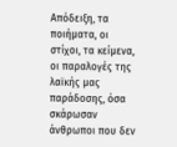Απόδειξη, τα ποιήματα, οι στίχοι, τα κείμενα, οι παραλογές της λαϊκής μας παράδοσης, όσα σκάρωσαν άνθρωποι που δεν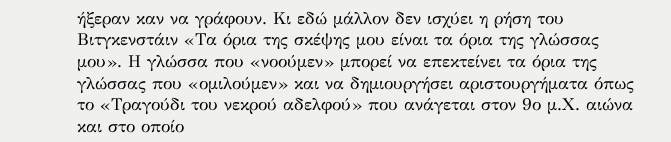ήξεραν καν να γράφουν. Κι εδώ μάλλον δεν ισχύει η ρήση του Βιτγκενστάιν «Τα όρια της σκέψης μου είναι τα όρια της γλώσσας μου». Η γλώσσα που «νοούμεν» μπορεί να επεκτείνει τα όρια της γλώσσας που «ομιλούμεν» και να δημιουργήσει αριστουργήματα όπως το «Τραγούδι του νεκρού αδελφού» που ανάγεται στον 9ο μ.Χ. αιώνα και στο οποίο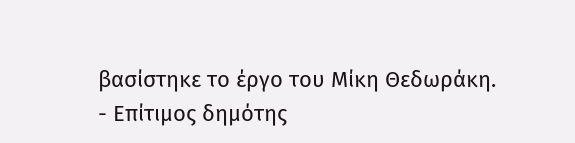βασίστηκε το έργο του Μίκη Θεδωράκη.
- Επίτιμος δημότης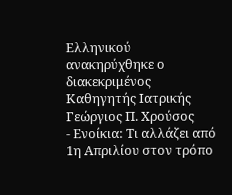Ελληνικού ανακηρύχθηκε ο διακεκριμένος Καθηγητής Ιατρικής Γεώργιος Π. Χρούσος
- Ενοίκια: Τι αλλάζει από 1η Απριλίου στον τρόπο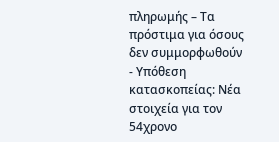πληρωμής – Τα πρόστιμα για όσους δεν συμμορφωθούν
- Υπόθεση κατασκοπείας: Νέα στοιχεία για τον 54χρονο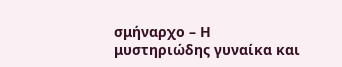σμήναρχο – Η μυστηριώδης γυναίκα και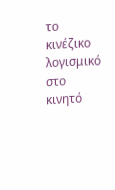το κινέζικο λογισμικό στο κινητό